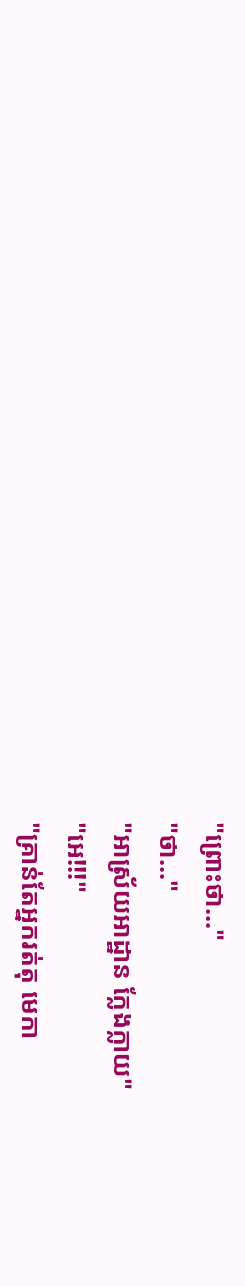"ព្រោះថា..."
"ថា..."
"អាស្រ័យអាដ្ឋាន ក្លែងក្លាយ"
"អេ!!!"
"គ្រាន់តែអ្នករត់តុ មេកា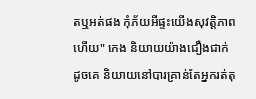តឬអត់ផង កុំភ័យអីផ្ទះយើងសុវត្តិភាព ហើយ" កេង និយាយយ៉ាងជឿងជាក់ ដូចគេ និយាយនៅបារគ្រាន់តែអ្នករត់តុ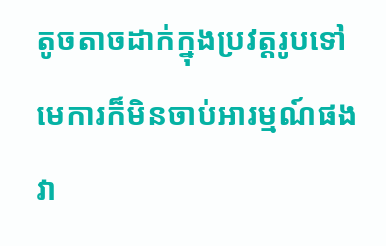តូចតាចដាក់ក្នុងប្រវត្តរូបទៅ មេការក៏មិនចាប់អារម្មណ៍ផង វា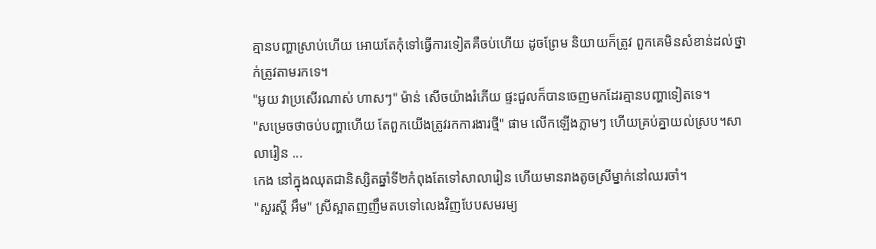គ្មានបញ្ហាស្រាប់ហើយ អោយតែកុំទៅធ្វើការទៀតគឺចប់ហើយ ដូចព្រែម និយាយក៏ត្រូវ ពួកគេមិនសំខាន់ដល់ថ្នាក់ត្រូវតាមរកទេ។
"អូយ វាប្រសើរណាស់ ហាសៗ" ម៉ាន់ សើចយ៉ាងរំភើយ ផ្ទះជួលក៏បានចេញមកដែរគ្មានបញ្ហាទៀតទេ។
"សម្រេចថាចប់បញ្ហាហើយ តែពួកយើងត្រូវរកការងារថ្មី" ផាម លើកឡើងភ្លាមៗ ហើយគ្រប់គ្នាយល់ស្រប។សាលារៀន ...
កេង នៅក្នុងឈុតជានិស្សិតឆ្នាំទី២កំពុងតែទៅសាលារៀន ហើយមានរាងតូចស្រីម្នាក់នៅឈរចាំ។
"សួរស្តី អឹម" ស្រីស្អាតញញឹមតបទៅលេងវិញបែបសមរម្យ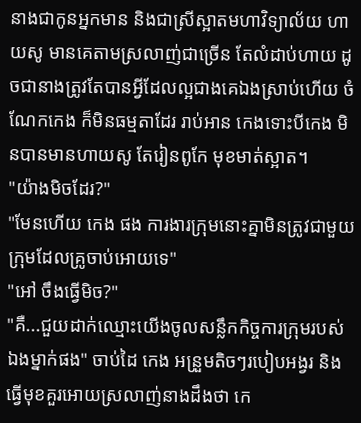នាងជាកូនអ្នកមាន និងជាស្រីស្អាតមហាវិទ្យាល័យ ហាយសូ មានគេតាមស្រលាញ់ជាច្រើន តែលំដាប់ហាយ ដូចជានាងត្រូវតែបានអ្វីដែលល្អជាងគេឯងស្រាប់ហើយ ចំណែកកេង ក៏មិនធម្មតាដែរ រាប់អាន កេងទោះបីកេង មិនបានមានហាយសូ តែរៀនពូកែ មុខមាត់ស្អាត។
"យ៉ាងមិចដែរ?"
"មែនហើយ កេង ផង ការងារក្រុមនោះគ្នាមិនត្រូវជាមួយក្រុមដែលគ្រូចាប់អោយទេ"
"អៅ ចឹងធ្វើមិច?"
"គឺ...ជួយដាក់ឈ្មោះយើងចូលសន្លឹកកិច្ចការក្រុមរបស់ឯងម្នាក់ផង" ចាប់ដៃ កេង អន្រួមតិចៗរបៀបអង្វរ និងធ្វើមុខគួរអោយស្រលាញ់នាងដឹងថា កេ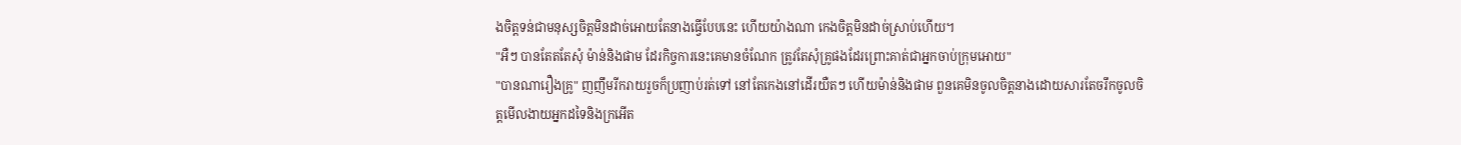ងចិត្តទន់ជាមនុស្សចិត្តមិនដាច់អោយតែនាងធ្វើបែបនេះ ហើយយ៉ាងណា កេងចិត្តមិនដាច់ស្រាប់ហើយ។
"អឺៗ បានតែតតែសុំ ម៉ាន់និងផាម ដែរកិច្ចការនេះគេមានចំណែក ត្រូវតែសុំគ្រូផងដែរព្រោះគាត់ជាអ្នកចាប់ក្រុមអោយ"
"បានណារឿងគ្រូ" ញញឹមរីករាយរួចក៏ប្រញាប់រត់ទៅ នៅតែកេងនៅដើរយឺតៗ ហើយម៉ាន់និងផាម ពួនគេមិនចូលចិត្តនាងដោយសារតែចរឹកចូលចិត្តមើលងាយអ្នកដទៃនិងក្រអើត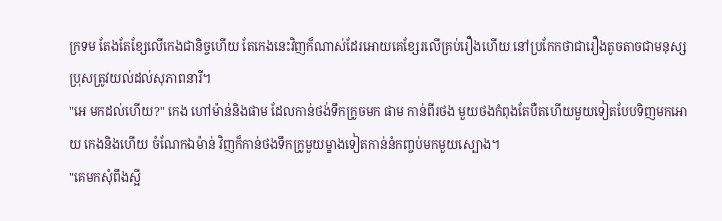ក្រទម តែងតែខ្សែលើកេងជានិច្ចហើយ តែកេងនេះវិញក៏ណាស់ដែរអោយគេខ្សែរលើគ្រប់រឿងហើយ នៅប្រកែកថាជារឿងតូចតាចជាមនុស្សប្រុសត្រូវយល់ដល់សុភាពនារី។
"អេ មកដល់ហើយ?" កេង ហៅម៉ាន់និងផាម ដែលកាន់ថង់ទឹកក្រូចមក ផាម កាន់ពីរថង មួយថងកំពុងតែបឺតហើយមួយទៀតបែបទិញមកអោយ កេងនិងហើយ ចំណែកឯម៉ាន់ វិញក៏កាន់ថងទឹកក្រូមួយម្ខាងទៀតកាន់នំកញ្ចប់មកមួយស្បោង។
"គេមកសុំពឹងស្អី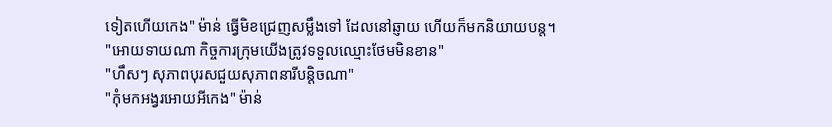ទៀតហើយកេង" ម៉ាន់ ធ្វើមិខជ្រេញសម្លឹងទៅ ដែលនៅឆ្ញាយ ហើយក៏មកនិយាយបន្ត។
"អោយទាយណា កិច្ចការក្រុមយើងត្រូវទទួលឈ្មោះថែមមិនខាន"
"ហឹសៗ សុភាពបុរសជួយសុភាពនារីបន្តិចណា"
"កុំមកអង្វរអោយអីកេង" ម៉ាន់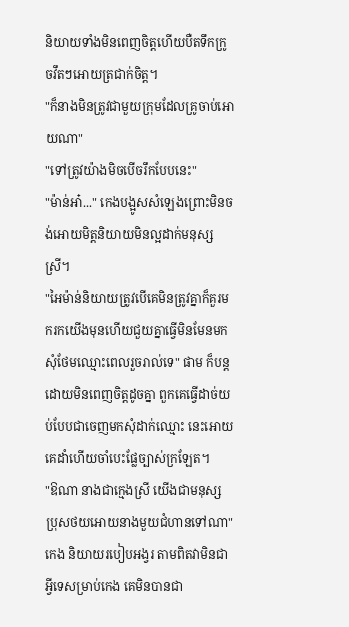និយាយទាំងមិនពេញចិត្តហើយបឺតទឹកក្រូចវឹតៗអោយត្រជាក់ចិត្ត។
"ក៏នាងមិនត្រូវជាមួយក្រុមដែលគ្រូចាប់អោយណា"
"ទៅត្រូវយ៉ាងមិចបើចរឹកបែបនេះ"
"ម៉ាន់អា៎..." កេងបង្អូសសំឡេងព្រោះមិនចង់អោយមិត្តនិយាយមិនល្អដាក់មនុស្សស្រី។
"អៃម៉ាន់និយាយត្រូវបើគេមិនត្រូវគ្នាក៏គួរមករកយើងមុនហើយជួយគ្នាធ្វើមិនមែនមកសុំថែមឈ្មោះពេលរួចរាល់ទេ" ផាម ក៏បន្តដោយមិនពេញចិត្តដូចគ្នា ពួកគេធ្វើដាច់យប់បែបជាចេញមកសុំដាក់ឈ្មោះ នេះអោយគេដាំហើយចាំបេះផ្លែច្បាស់ក្រឡែត។
"ឱណា នាងជាក្មេងស្រី យើងជាមនុស្សប្រុសថយអោយនាងមួយជំហានទៅណា" កេង និយាយរបៀបអង្វរ តាមពិតវាមិនជាអ្វីទេសម្រាប់កេង គេមិនបានជា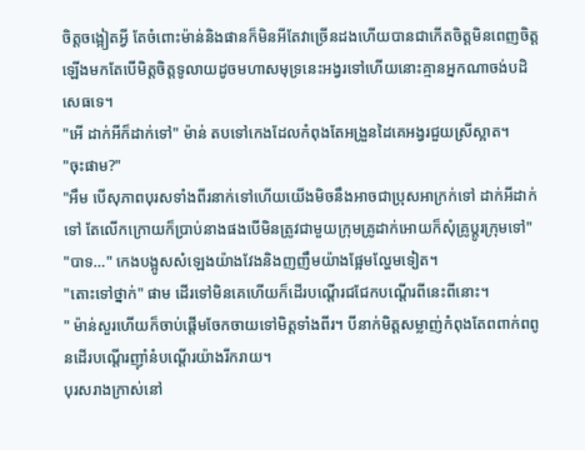ចិត្តចង្អៀតអ្វី តែចំពោះម៉ាន់និងផានក៏មិនអីតែវាច្រើនដងហើយបានជាកើតចិត្តមិនពេញចិត្តឡើងមកតែបើមិត្តចិត្តទូលាយដូចមហាសមុទ្រនេះអង្វរទៅហើយនោះគ្មានអ្នកណាចង់បដិសេធទេ។
"អើ ដាក់អីក៏ដាក់ទៅ" ម៉ាន់ តបទៅកេងដែលកំពុងតែអង្រួនដៃគេអង្វរជួយស្រីស្អាត។
"ចុះផាម?"
"អឹម បើសុភាពបុរសទាំងពីរនាក់ទៅហើយយើងមិចនឹងអាចជាប្រុសអាក្រក់ទៅ ដាក់អីដាក់ទៅ តែលើកក្រោយក៏ប្រាប់នាងផងបើមិនត្រូវជាមួយក្រុមគ្រូដាក់អោយក៏សុំគ្រូប្តូរក្រុមទៅ"
"បាទ..." កេងបង្អូសសំឡេងយ៉ាងវែងនិងញញឹមយ៉ាងផ្អែមល្ហែមទៀត។
"តោះទៅថ្នាក់" ផាម ដើរទៅមិនគេហើយក៏ដើរបណ្តើរជជែកបណ្តើរពីនេះពីនោះ។
" ម៉ាន់សួរហើយក៏ចាប់ផ្តើមចែកចាយទៅមិត្តទាំងពីរ។ បីនាក់មិត្តសម្លាញ់កំពុងតែពពាក់ពពូនដើរបណ្តើរញ៉ាំនំបណ្តើរយ៉ាងរីករាយ។
បុរសរាងក្រាស់នៅ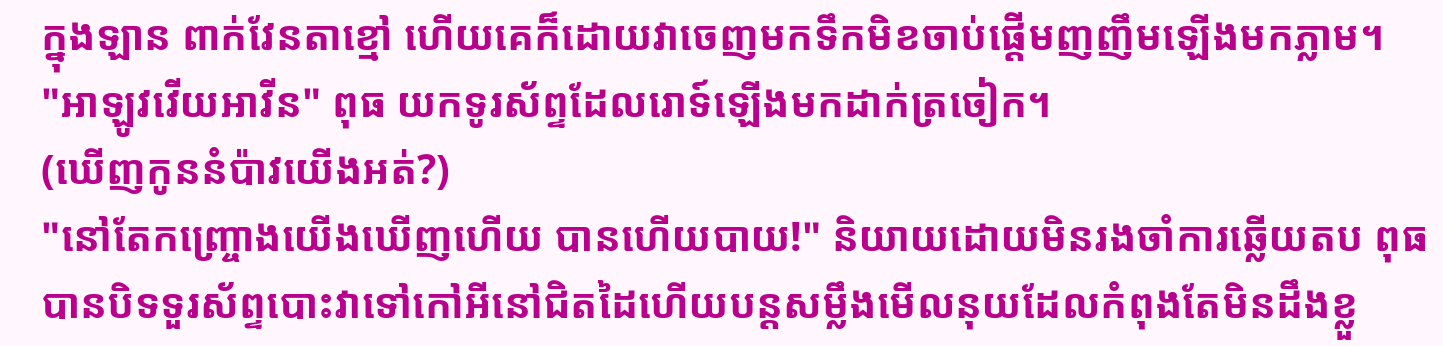ក្នុងឡាន ពាក់វែនតាខ្មៅ ហើយគេក៏ដោយវាចេញមកទឹកមិខចាប់ផ្តើមញញឹមឡើងមកភ្លាម។
"អាឡូវវើយអាវីន" ពុធ យកទូរស័ព្ទដែលរោទ៍ឡើងមកដាក់ត្រចៀក។
(ឃើញកូននំប៉ាវយើងអត់?)
"នៅតែកញ្ច្រោងយើងឃើញហើយ បានហើយបាយ!" និយាយដោយមិនរងចាំការឆ្លើយតប ពុធ បានបិទទួរស័ព្ទបោះវាទៅកៅអីនៅជិតដៃហើយបន្តសម្លឹងមើលនុយដែលកំពុងតែមិនដឹងខ្លួ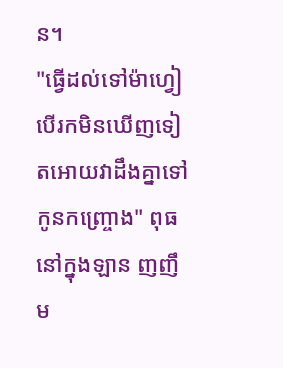ន។
"ធ្វើដល់ទៅម៉ាហ្វៀ បើរកមិនឃើញទៀតអោយវាដឹងគ្នាទៅកូនកញ្ច្រោង" ពុធ នៅក្នុងឡាន ញញឹម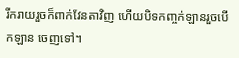រីករាយរួចក៏ពាក់វែនតាវិញ ហើយបិទកញ្ចក់ឡានរួចបើកឡាន ចេញទៅ។